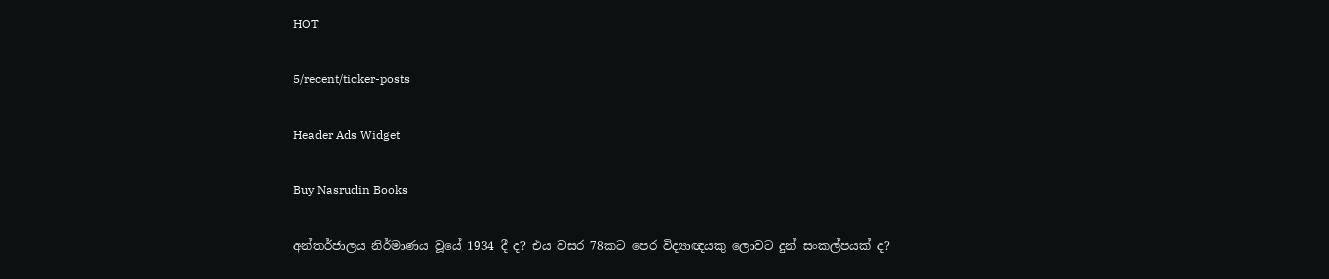HOT

5/recent/ticker-posts

Header Ads Widget

Buy Nasrudin Books

අන්තර්ජාලය නිර්මාණය වූයේ 1934 දී ද? එය වසර 78කට පෙර විද්‍යාඥයකු ලොවට දුන් සංකල්පයක් ද?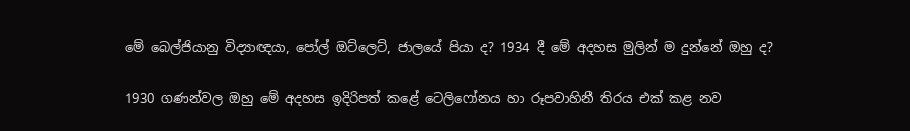මේ බෙල්ජියානු විද්‍යාඥයා, පෝල් ඔට්ලෙට්, ජාලයේ පියා ද? 1934 දී මේ අදහස මුලින් ම දුන්නේ ඔහු ද?

1930 ගණන්වල ඔහු මේ අදහස ඉදිරිපත් කළේ ටෙලිෆෝනය හා රූපවාහිනී තිරය එක් කළ නව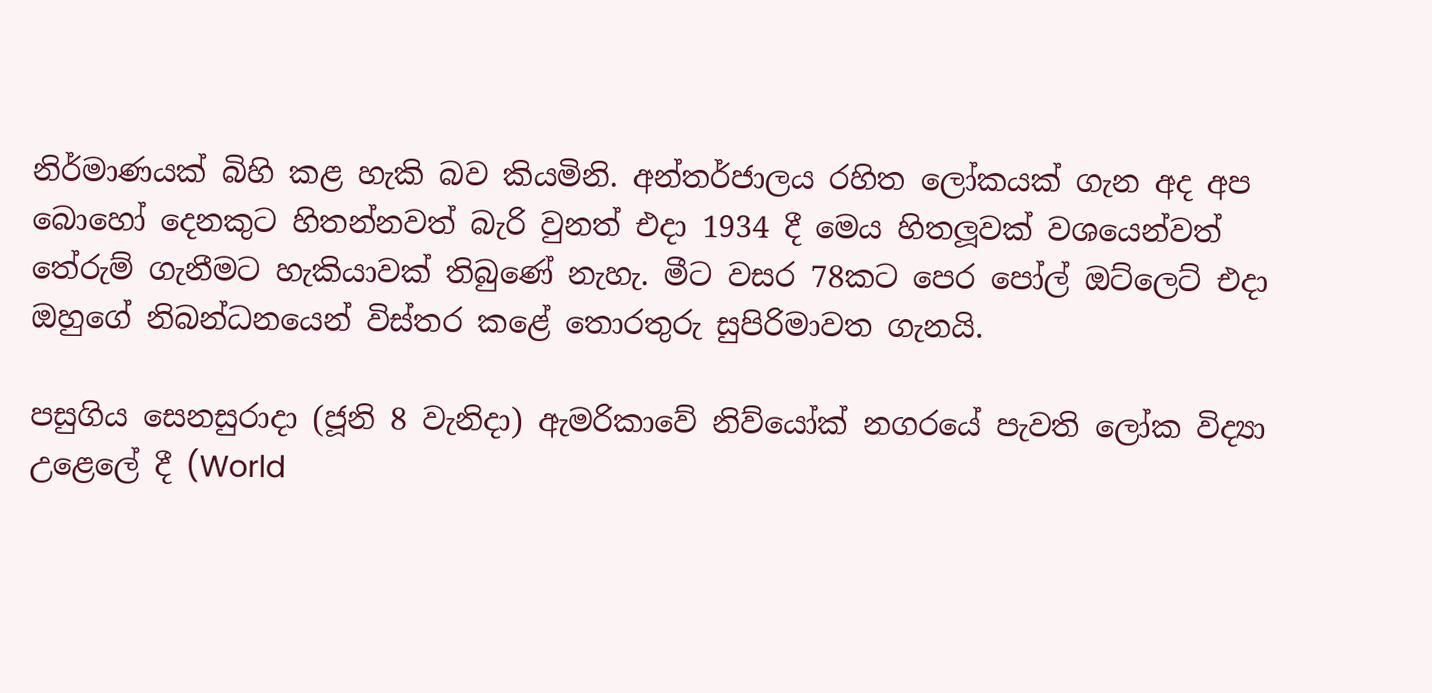නිර්මාණයක් බිහි කළ හැකි බව කියමිනි. අන්තර්ජාලය රහිත ලෝකයක් ගැන අද අප බොහෝ දෙනකුට හිතන්නවත් බැරි වුනත් එදා 1934 දී මෙය හිතලූවක් වශයෙන්වත් තේරුම් ගැනීමට හැකියාවක් තිබුණේ නැහැ. මීට වසර 78කට පෙර පෝල් ඔට්ලෙට් එදා ඔහුගේ නිබන්ධනයෙන් විස්තර කළේ තොරතුරු සුපිරිමාවත ගැනයි.

පසුගිය සෙනසුරාදා (ජූනි 8 වැනිදා) ඇමරිකාවේ නිව්යෝක් නගරයේ පැවති ලෝක විද්‍යා උළෙලේ දී (World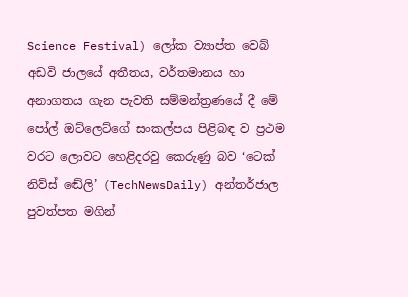Science Festival) ලෝක ව්‍යාප්ත වෙබ් අඩවි ජාලයේ අතීතය, වර්තමානය හා අනාගතය ගැන පැවති සම්මන්ත්‍රණයේ දී මේ පෝල් ඔට්ලෙට්ගේ සංකල්පය පිළිබඳ ව ප්‍රථම වරට ලොවට හෙළිදරවු කෙරුණු බව ‘ටෙක් නිව්ස් ඬේලි’ (TechNewsDaily) අන්තර්ජාල පුවත්පත මගින්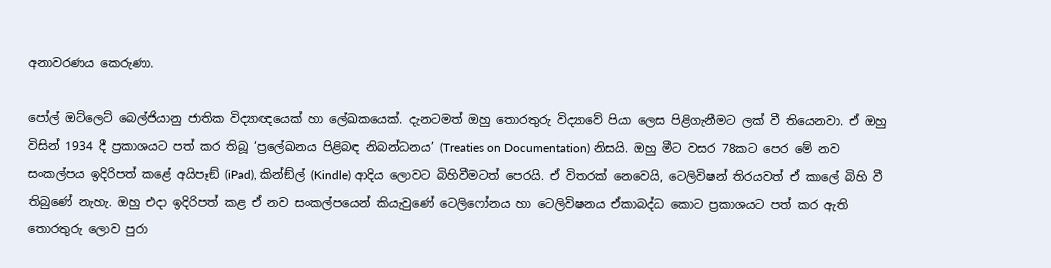අනාවරණය කෙරුණා.

පෝල් ඔට්ලෙට් බෙල්ජියානු ජාතික විද්‍යාඥයෙක් හා ලේඛකයෙක්. දැනටමත් ඔහු තොරතුරු විද්‍යාවේ පියා ලෙස පිළිගැනීමට ලක් වී තියෙනවා. ඒ ඔහු විසින් 1934 දී ප්‍රකාශයට පත් කර තිබූ ‘ප්‍රලේඛනය පිළිබඳ නිබන්ධනය’ (Treaties on Documentation) නිසයි. ඔහු මීට වසර 78කට පෙර මේ නව සංකල්පය ඉදිරිපත් කළේ අයිපෑඞ් (iPad), කින්ඞ්ල් (Kindle) ආදිය ලොවට බිහිවීමටත් පෙරයි. ඒ විතරක් නෙවෙයි, ටෙලිවිෂන් තිරයවත් ඒ කාලේ බිහි වී තිබුණේ නැහැ. ඔහු එදා ඉදිරිපත් කළ ඒ නව සංකල්පයෙන් කියැවුණේ ටෙලිෆෝනය හා ටෙලිවිෂනය ඒකාබද්ධ කොට ප්‍රකාශයට පත් කර ඇති තොරතුරු ලොව පුරා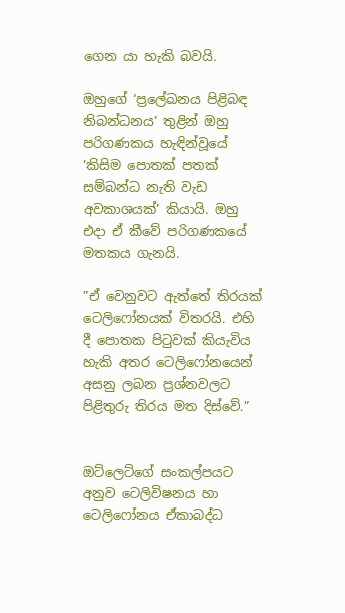ගෙන යා හැකි බවයි.

ඔහුගේ ‘ප්‍රලේඛනය පිළිබඳ නිබන්ධනය’ තුළින් ඔහු පරිගණකය හැඳින්වූයේ ‘කිසිම පොතක් පතක් සම්බන්ධ නැති වැඩ අවකාශයක්’ කියායි. ඔහු එදා ඒ කීවේ පරිගණකයේ මතකය ගැනයි.

”ඒ වෙනුවට ඇත්තේ තිරයක් ටෙලිෆෝනයක් විතරයි. එහි දී පොතක පිටුවක් කියැවිය හැකි අතර ටෙලිෆෝනයෙන් අසනු ලබන ප්‍රශ්නවලට පිළිතුරු තිරය මත දිස්වේ.”


ඔට්ලෙට්ගේ සංකල්පයට අනුව ටෙලිවිෂනය හා ටෙලිෆෝනය ඒකාබද්ධ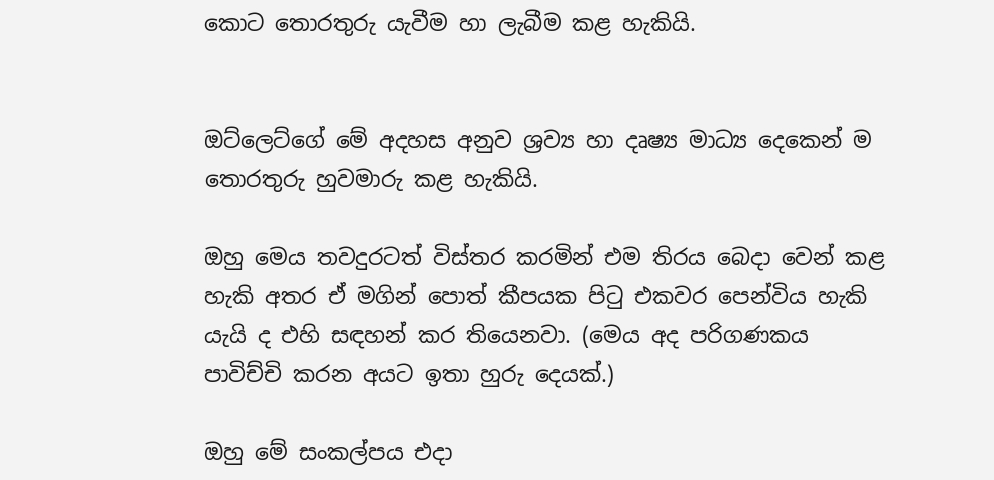කොට තොරතුරු යැවීම හා ලැබීම කළ හැකියි.


ඔට්ලෙට්ගේ මේ අදහස අනුව ශ්‍රව්‍ය හා දෘෂ්‍ය මාධ්‍ය දෙකෙන් ම තොරතුරු හුවමාරු කළ හැකියි.

ඔහු මෙය තවදුරටත් විස්තර කරමින් එම තිරය බෙදා වෙන් කළ හැකි අතර ඒ මගින් පොත් කීපයක පිටු එකවර පෙන්විය හැකි යැයි ද එහි සඳහන් කර තියෙනවා. (මෙය අද පරිගණකය පාවිච්චි කරන අයට ඉතා හුරු දෙයක්.)

ඔහු මේ සංකල්පය එදා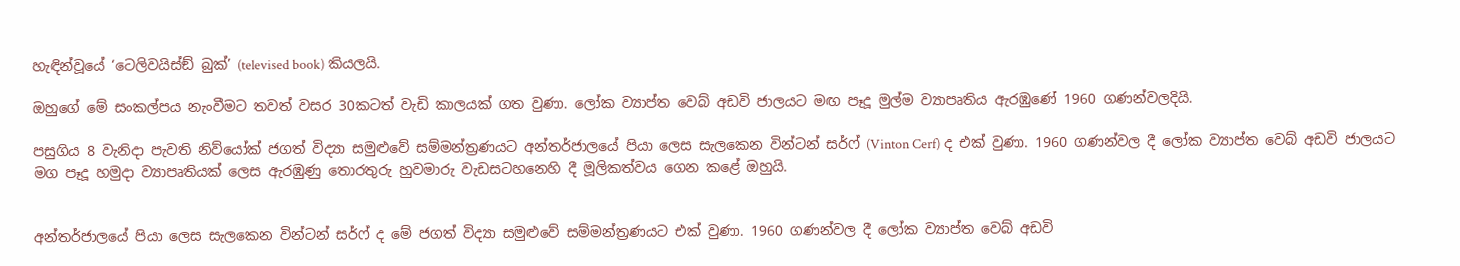හැඳින්වූයේ ‘ටෙලිවයිස්ඞ් බුක්’ (televised book) කියලයි.

ඔහුගේ මේ සංකල්පය නැංවීමට තවත් වසර 30කටත් වැඩි කාලයක් ගත වුණා. ලෝක ව්‍යාප්ත වෙබ් අඩවි ජාලයට මඟ පෑදූ මුල්ම ව්‍යාපෘතිය ඇරඹුණේ 1960 ගණන්වලදියි.

පසුගිය 8 වැනිදා පැවති නිව්යෝක් ජගත් විද්‍යා සමුළුවේ සම්මන්ත්‍රණයට අන්තර්ජාලයේ පියා ලෙස සැලකෙන වින්ටන් සර්ෆ් (Vinton Cerf) ද එක් වුණා. 1960 ගණන්වල දී ලෝක ව්‍යාප්ත වෙබ් අඩවි ජාලයට මග පෑදූ හමුදා ව්‍යාපෘතියක් ලෙස ඇරඹුණු තොරතුරු හුවමාරු වැඩසටහනෙහි දී මූලිකත්වය ගෙන කළේ ඔහුයි.


අන්තර්ජාලයේ පියා ලෙස සැලකෙන වින්ටන් සර්ෆ් ද මේ ජගත් විද්‍යා සමුළුවේ සම්මන්ත්‍රණයට එක් වුණා. 1960 ගණන්වල දී ලෝක ව්‍යාප්ත වෙබ් අඩවි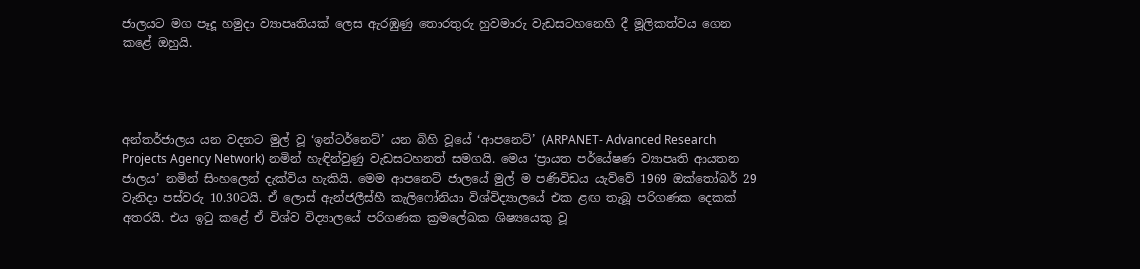ජාලයට මග පෑදූ හමුදා ව්‍යාපෘතියක් ලෙස ඇරඹුණු තොරතුරු හුවමාරු වැඩසටහනෙහි දී මූලිකත්වය ගෙන කළේ ඔහුයි.




අන්තර්ජාලය යන වදනට මුල් වූ ‘ඉන්ටර්නෙට්’ යන බිහි වූයේ ‘ආපනෙට්’ (ARPANET- Advanced Research Projects Agency Network) නමින් හැඳින්වුණු වැඩසටහනත් සමගයි. මෙය ‘ප්‍රායත පර්යේෂණ ව්‍යාපෘති ආයතන ජාලය’ නමින් සිංහලෙන් දැක්විය හැකියි. මෙම ආපනෙට් ජාලයේ මුල් ම පණිවිඩය යැව්වේ 1969 ඔක්තෝබර් 29 වැනිදා පස්වරු 10.30ටයි. ඒ ලොස් ඇන්ජලීස්හී කැලිෆෝනියා විශ්විද්‍යාලයේ එක ළඟ තැබූ පරිගණක දෙකක් අතරයි. එය ඉටු කළේ ඒ විශ්ව විද්‍යාලයේ පරිගණක ක්‍රමලේඛක ශිෂ්‍යයෙකු වූ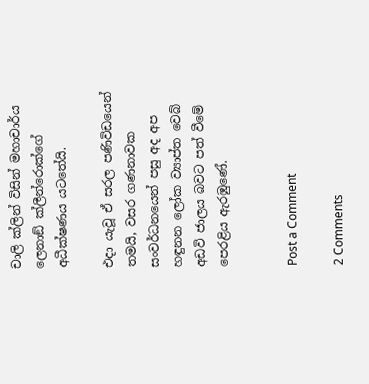චාලි ක්ලින් විසින් මහාචාර්ය ලෙනාඞ් ක්ලීන්රොක්ගේ අධීක්ෂණය යටතේයි.

එදා යැවූ ඒ සරල පණිවිඩයෙන් තමයි, වසර ගණනාවක සංවර්ධනයෙන් පසු අද අප හඳුනන ලෝක ව්‍යාප්ත වෙබ් අඩවි ජාලය බවට පත් වීමේ පෙරළිය ඇරඹුණේ.


Post a Comment

2 Comments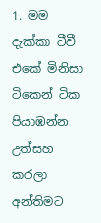1. මම දැක්කා ටීවී එකේ මිනිසා ටිකෙන් ටික පියාඹන්න උත්සහ කරලා අන්තිමට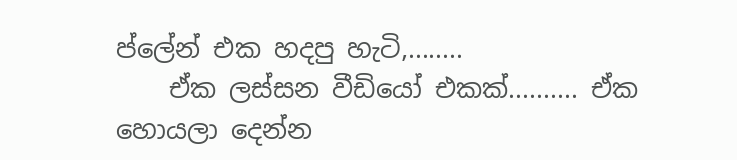ප්ලේන් එක හදපු හැටි,........
    ඒක ලස්සන වීඩියෝ එකක්.......... ඒක හොයලා දෙන්න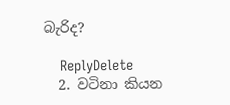බැරිද?

    ReplyDelete
  2. වටිනා කියන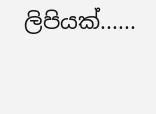ලිපියක්......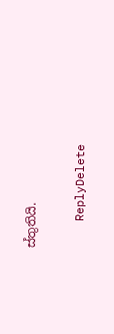ස්තුතියි.

    ReplyDelete